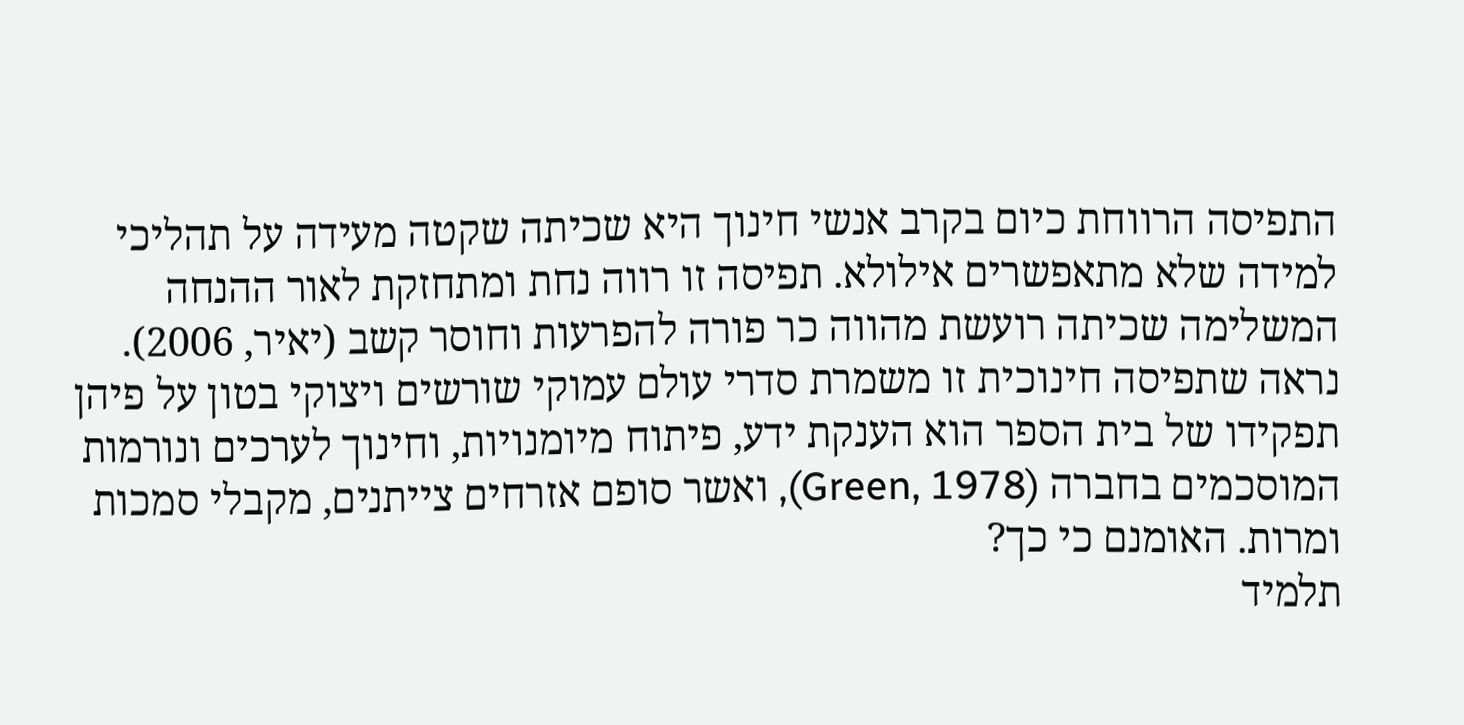התפיסה הרווחת כיום בקרב אנשי חינוך היא שכיתה שקטה מעידה על תהליכי למידה שלא מתאפשרים אילולא. תפיסה זו רווה נחת ומתחזקת לאור ההנחה המשלימה שכיתה רועשת מהווה כר פורה להפרעות וחוסר קשב (יאיר, 2006). נראה שתפיסה חינוכית זו משמרת סדרי עולם עמוקי שורשים ויצוקי בטון על פיהן תפקידו של בית הספר הוא הענקת ידע, פיתוח מיומנויות, וחינוך לערכים ונורמות המוסכמים בחברה (Green, 1978), ואשר סופם אזרחים צייתנים, מקבלי סמכות ומרות. האומנם כי כך?
תלמיד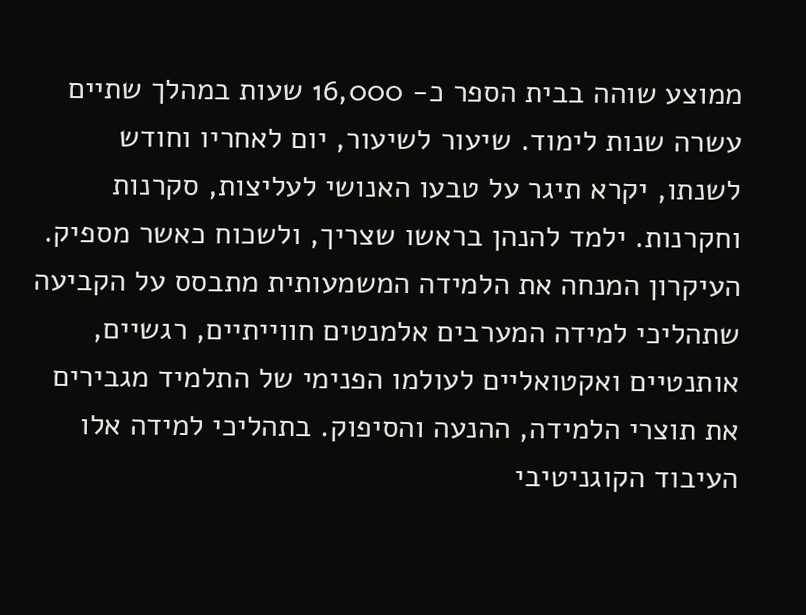ממוצע שוהה בבית הספר כ- 16,000 שעות במהלך שתיים עשרה שנות לימוד. שיעור לשיעור, יום לאחריו וחודש לשנתו, יקרא תיגר על טבעו האנושי לעליצות, סקרנות וחקרנות. ילמד להנהן בראשו שצריך, ולשכוח כאשר מספיק.
העיקרון המנחה את הלמידה המשמעותית מתבסס על הקביעה שתהליכי למידה המערבים אלמנטים חווייתיים, רגשיים, אותנטיים ואקטואליים לעולמו הפנימי של התלמיד מגבירים את תוצרי הלמידה, ההנעה והסיפוק. בתהליכי למידה אלו העיבוד הקוגניטיבי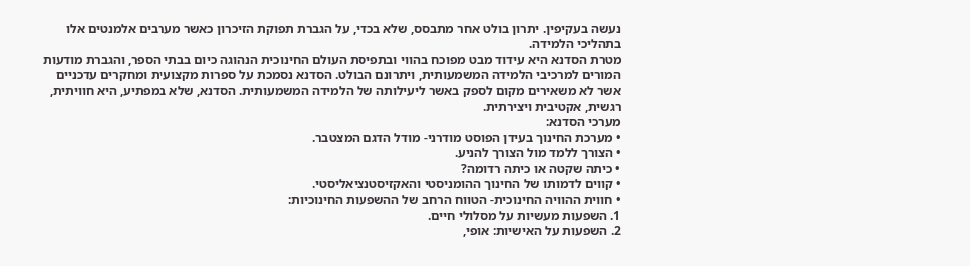נעשה בעקיפין. יתרון בולט אחר מתבסס, שלא בכדי, על הגברת תפוקת הזיכרון כאשר מערבים אלמנטים אלו בתהליכי הלמידה.
מטרת הסדנא היא עידוד מבט מפוכח בהווי ובתפיסת העולם החינוכית הנהוגה כיום בבתי הספר, והגברת מודעות המורים למרכיבי הלמידה המשמעותית, ויתרונם הבולט. הסדנא נסמכת על ספרות מקצועית ומחקרים עדכניים אשר לא משאירים מקום לספק באשר ליעילותה של הלמידה המשמעותית. הסדנא, שלא במפתיע, היא חוויתית, רגשית, אקטיבית ויצירתית.
מערכי הסדנא:
• מערכת החינוך בעידן הפוסט מודרני- מודל הדגם המצטבר.
• הצורך ללמד מול הצורך להניע.
• כיתה שקטה או כיתה רדומה?
• קווים לדמותו של החינוך ההומניסטי והאקזיסטנציאליסטי.
• חווית ההוויה החינוכית- הטווח הרחב של ההשפעות החינוכיות:
1. השפעות מעשיות על מסלולי חיים.
2. השפעות על האישיות: אופי,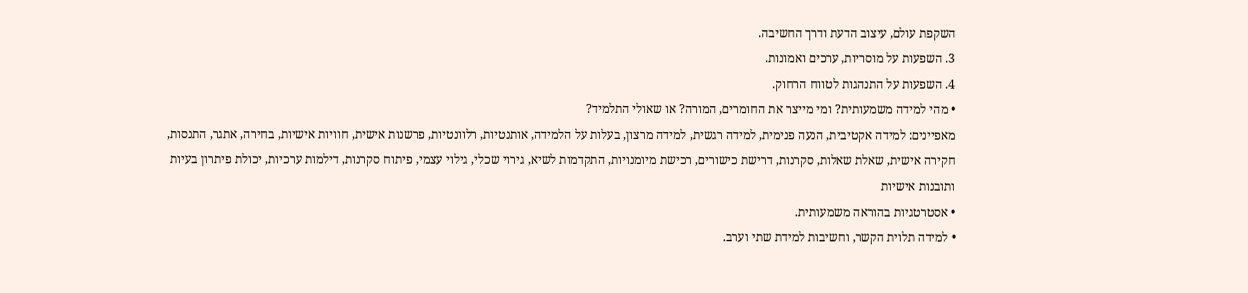השקפת עולם, עיצוב הדעת ודרך החשיבה.
3. השפעות על מוסריות, ערכים ואמונות.
4. השפעות על התנהגות לטווח הרחוק.
• מהי למידה משמעותית? ומי מייצר את החומרים, המורה? או שאולי התלמיד?
מאפיינים: למידה אקטיבית, הנעה פנימית, למידה רגשית, למידה מרצון, בעלות על הלמידה, אותנטיות, רלוונטיות, פרשנות אישית, חוויות אישיות, בחירה, אתגר, התנסות, חקירה אישית, שאלת שאלות, סקרנות, דרישת כישורים, רכישת מיומנויות, התקדמות לשיא, גירוי שכלי, גילוי עצמי, פיתוח סקרנות, דילמות ערכיות, יכולת פיתרון בעיות ותובנות אישיות
• אסטרטגיות בהוראה משמעותית.
• למידה תלוית הקשר, וחשיבות למידת שתי וערב.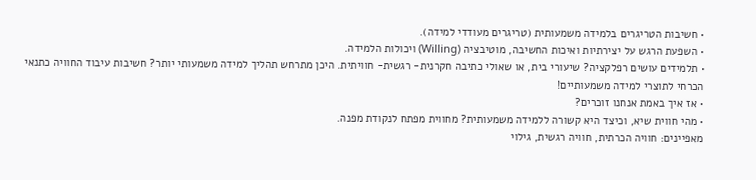• חשיבות הטריגרים בלמידה משמעותית (טריגרים מעודדי למידה).
• השפעת הרגש על יצירתיות ואיכות החשיבה, מוטיבציה (Willing) ויכולות הלמידה.
• תלמידים עושים רפלקציה? שיעורי בית, או שאולי כתיבה חקרנית- רגשית- חוויתית. היכן מתרחש תהליך למידה משמעותי יותר? חשיבות עיבוד החוויה כתנאי הכרחי לתוצרי למידה משמעותיים!
• אז איך באמת אנחנו זוכרים?
• מהי חווית שיא, וכיצד היא קשורה ללמידה משמעותית? מחווית מפתח לנקודת מפנה.
מאפיינים: חוויה הכרתית, חוויה רגשית, גילוי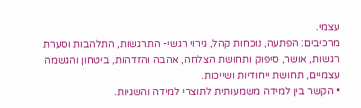עצמי.
מרכיבים: הפתעה, נוכחות קהל, גירוי רגשי- התרגשות, התלהבות וסערת רגשות, אושר, סיפוק ותחושת הצלחה, אהבה והזדהות, ביטחון והגשמה עצמיים, תחושת ייחודיות ושייכות.
• הקשר בין למידה משמעותית לתוצרי למידה והשגיות.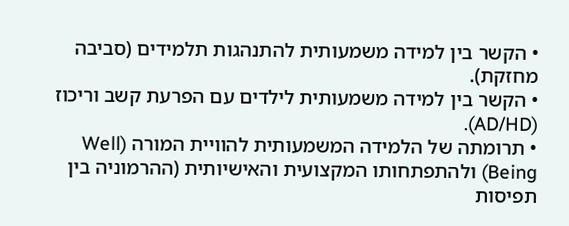• הקשר בין למידה משמעותית להתנהגות תלמידים (סביבה מחזקת).
• הקשר בין למידה משמעותית לילדים עם הפרעת קשב וריכוז (AD/HD).
• תרומתה של הלמידה המשמעותית להוויית המורה (Well Being) ולהתפתחותו המקצועית והאישיותית (ההרמוניה בין תפיסות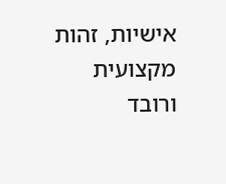אישיות, זהות מקצועית ורובד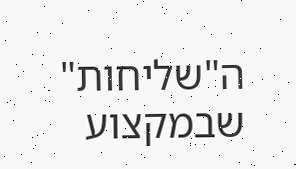ה"שליחות" שבמקצוע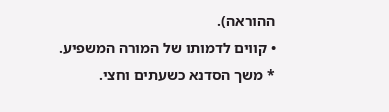ההוראה).
• קווים לדמותו של המורה המשפיע.
* משך הסדנא כשעתים וחצי.